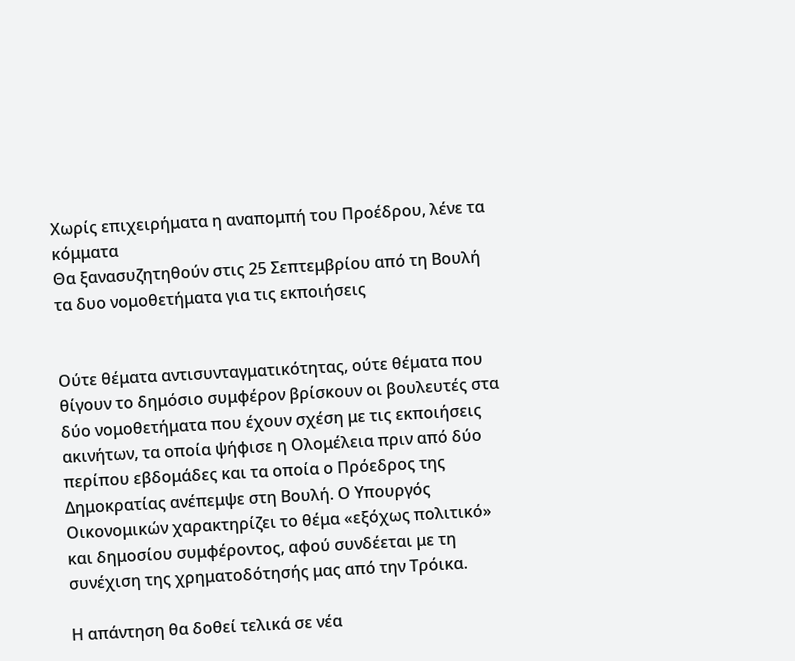Χωρίς επιχειρήματα η αναπομπή του Προέδρου, λένε τα κόμματα
Θα ξανασυζητηθούν στις 25 Σεπτεμβρίου από τη Βουλή τα δυο νομοθετήματα για τις εκποιήσεις


Ούτε θέματα αντισυνταγματικότητας, ούτε θέματα που θίγουν το δημόσιο συμφέρον βρίσκουν οι βουλευτές στα δύο νομοθετήματα που έχουν σχέση με τις εκποιήσεις ακινήτων, τα οποία ψήφισε η Ολομέλεια πριν από δύο περίπου εβδομάδες και τα οποία ο Πρόεδρος της Δημοκρατίας ανέπεμψε στη Βουλή. Ο Υπουργός Οικονομικών χαρακτηρίζει το θέμα «εξόχως πολιτικό» και δημοσίου συμφέροντος, αφού συνδέεται με τη συνέχιση της χρηματοδότησής μας από την Τρόικα.

Η απάντηση θα δοθεί τελικά σε νέα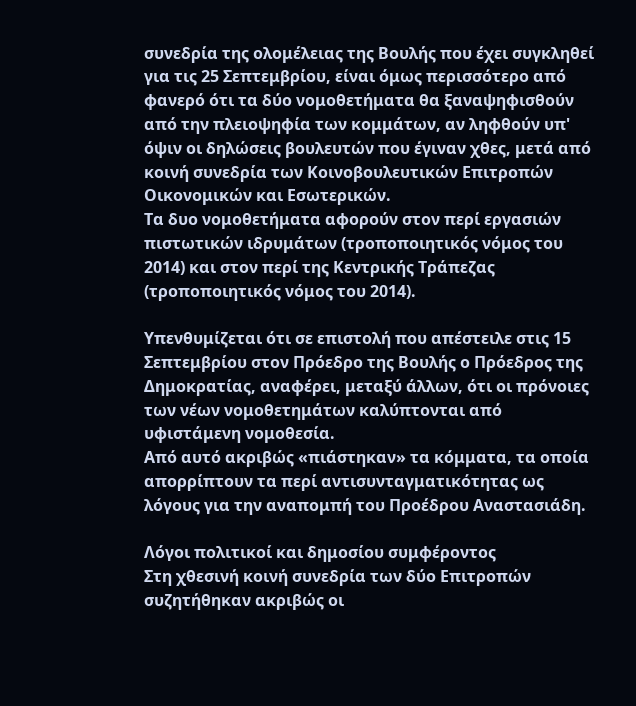συνεδρία της ολομέλειας της Βουλής που έχει συγκληθεί για τις 25 Σεπτεμβρίου, είναι όμως περισσότερο από φανερό ότι τα δύο νομοθετήματα θα ξαναψηφισθούν από την πλειοψηφία των κομμάτων, αν ληφθούν υπ' όψιν οι δηλώσεις βουλευτών που έγιναν χθες, μετά από κοινή συνεδρία των Κοινοβουλευτικών Επιτροπών Οικονομικών και Εσωτερικών.
Τα δυο νομοθετήματα αφορούν στον περί εργασιών πιστωτικών ιδρυμάτων (τροποποιητικός νόμος του 2014) και στον περί της Κεντρικής Τράπεζας (τροποποιητικός νόμος του 2014).

Υπενθυμίζεται ότι σε επιστολή που απέστειλε στις 15 Σεπτεμβρίου στον Πρόεδρο της Βουλής ο Πρόεδρος της Δημοκρατίας, αναφέρει, μεταξύ άλλων, ότι οι πρόνοιες των νέων νομοθετημάτων καλύπτονται από υφιστάμενη νομοθεσία.
Από αυτό ακριβώς «πιάστηκαν» τα κόμματα, τα οποία απορρίπτουν τα περί αντισυνταγματικότητας ως λόγους για την αναπομπή του Προέδρου Αναστασιάδη.

Λόγοι πολιτικοί και δημοσίου συμφέροντος
Στη χθεσινή κοινή συνεδρία των δύο Επιτροπών συζητήθηκαν ακριβώς οι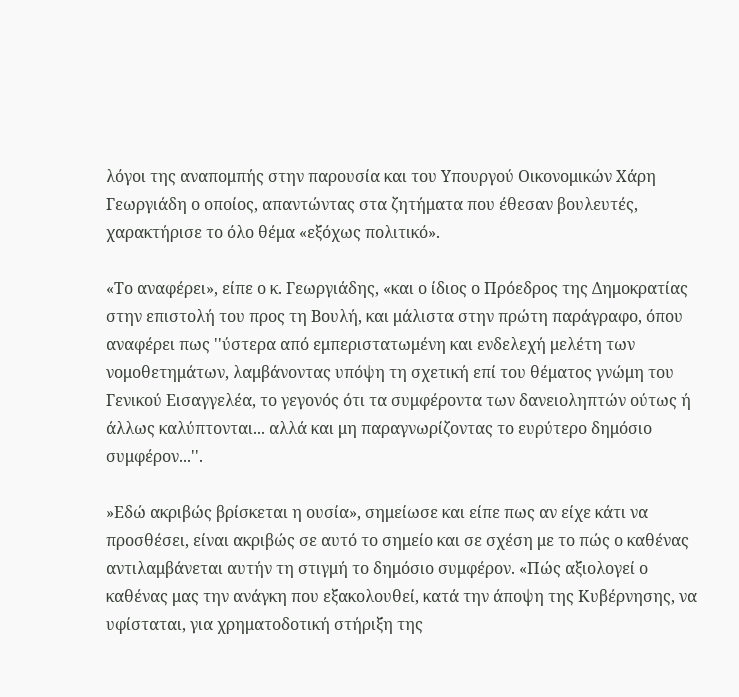λόγοι της αναπομπής στην παρουσία και του Υπουργού Οικονομικών Χάρη Γεωργιάδη ο οποίος, απαντώντας στα ζητήματα που έθεσαν βουλευτές, χαρακτήρισε το όλο θέμα «εξόχως πολιτικό».

«Το αναφέρει», είπε ο κ. Γεωργιάδης, «και ο ίδιος ο Πρόεδρος της Δημοκρατίας στην επιστολή του προς τη Βουλή, και μάλιστα στην πρώτη παράγραφο, όπου αναφέρει πως ''ύστερα από εμπεριστατωμένη και ενδελεχή μελέτη των νομοθετημάτων, λαμβάνοντας υπόψη τη σχετική επί του θέματος γνώμη του Γενικού Εισαγγελέα, το γεγονός ότι τα συμφέροντα των δανειοληπτών ούτως ή άλλως καλύπτονται... αλλά και μη παραγνωρίζοντας το ευρύτερο δημόσιο συμφέρον...''.

»Εδώ ακριβώς βρίσκεται η ουσία», σημείωσε και είπε πως αν είχε κάτι να προσθέσει, είναι ακριβώς σε αυτό το σημείο και σε σχέση με το πώς ο καθένας αντιλαμβάνεται αυτήν τη στιγμή το δημόσιο συμφέρον. «Πώς αξιολογεί ο καθένας μας την ανάγκη που εξακολουθεί, κατά την άποψη της Κυβέρνησης, να υφίσταται, για χρηματοδοτική στήριξη της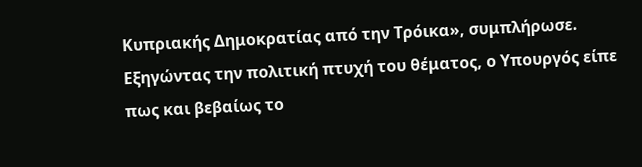Κυπριακής Δημοκρατίας από την Τρόικα», συμπλήρωσε.
Εξηγώντας την πολιτική πτυχή του θέματος, ο Υπουργός είπε πως και βεβαίως το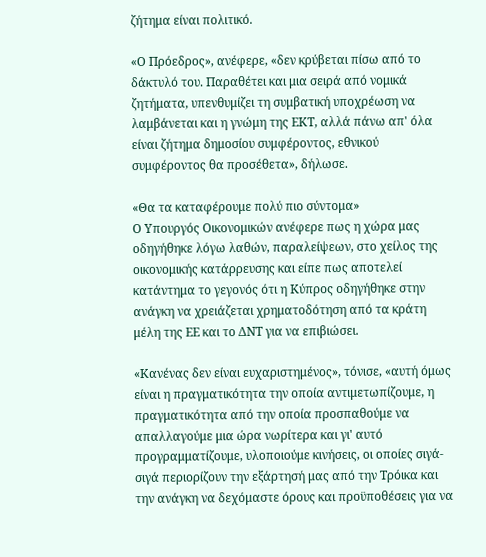ζήτημα είναι πολιτικό.

«Ο Πρόεδρος», ανέφερε, «δεν κρύβεται πίσω από το δάκτυλό του. Παραθέτει και μια σειρά από νομικά ζητήματα, υπενθυμίζει τη συμβατική υποχρέωση να λαμβάνεται και η γνώμη της ΕΚΤ, αλλά πάνω απ' όλα είναι ζήτημα δημοσίου συμφέροντος, εθνικού συμφέροντος θα προσέθετα», δήλωσε.

«Θα τα καταφέρουμε πολύ πιο σύντομα»
Ο Υπουργός Οικονομικών ανέφερε πως η χώρα μας οδηγήθηκε λόγω λαθών, παραλείψεων, στο χείλος της οικονομικής κατάρρευσης και είπε πως αποτελεί κατάντημα το γεγονός ότι η Κύπρος οδηγήθηκε στην ανάγκη να χρειάζεται χρηματοδότηση από τα κράτη μέλη της ΕΕ και το ΔΝΤ για να επιβιώσει.

«Κανένας δεν είναι ευχαριστημένος», τόνισε, «αυτή όμως είναι η πραγματικότητα την οποία αντιμετωπίζουμε, η πραγματικότητα από την οποία προσπαθούμε να απαλλαγούμε μια ώρα νωρίτερα και γι' αυτό προγραμματίζουμε, υλοποιούμε κινήσεις, οι οποίες σιγά-σιγά περιορίζουν την εξάρτησή μας από την Τρόικα και την ανάγκη να δεχόμαστε όρους και προϋποθέσεις για να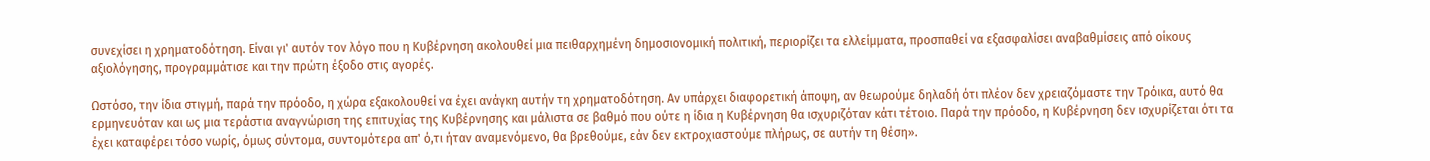συνεχίσει η χρηματοδότηση. Είναι γι' αυτόν τον λόγο που η Κυβέρνηση ακολουθεί μια πειθαρχημένη δημοσιονομική πολιτική, περιορίζει τα ελλείμματα, προσπαθεί να εξασφαλίσει αναβαθμίσεις από οίκους αξιολόγησης, προγραμμάτισε και την πρώτη έξοδο στις αγορές.

Ωστόσο, την ίδια στιγμή, παρά την πρόοδο, η χώρα εξακολουθεί να έχει ανάγκη αυτήν τη χρηματοδότηση. Αν υπάρχει διαφορετική άποψη, αν θεωρούμε δηλαδή ότι πλέον δεν χρειαζόμαστε την Τρόικα, αυτό θα ερμηνευόταν και ως μια τεράστια αναγνώριση της επιτυχίας της Κυβέρνησης και μάλιστα σε βαθμό που ούτε η ίδια η Κυβέρνηση θα ισχυριζόταν κάτι τέτοιο. Παρά την πρόοδο, η Κυβέρνηση δεν ισχυρίζεται ότι τα έχει καταφέρει τόσο νωρίς, όμως σύντομα, συντομότερα απ' ό,τι ήταν αναμενόμενο, θα βρεθούμε, εάν δεν εκτροχιαστούμε πλήρως, σε αυτήν τη θέση».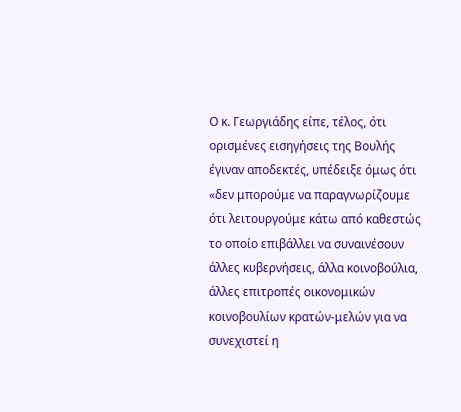Ο κ. Γεωργιάδης είπε, τέλος, ότι ορισμένες εισηγήσεις της Βουλής έγιναν αποδεκτές, υπέδειξε όμως ότι «δεν μπορούμε να παραγνωρίζουμε ότι λειτουργούμε κάτω από καθεστώς το οποίο επιβάλλει να συναινέσουν άλλες κυβερνήσεις, άλλα κοινοβούλια, άλλες επιτροπές οικονομικών κοινοβουλίων κρατών-μελών για να συνεχιστεί η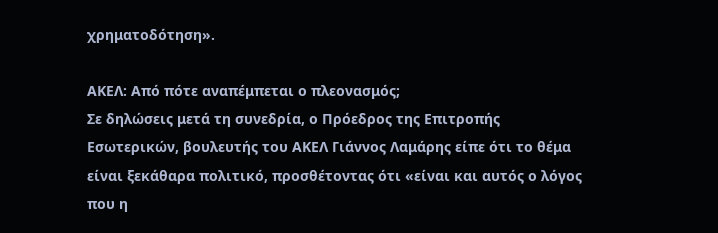χρηματοδότηση».

ΑΚΕΛ: Από πότε αναπέμπεται ο πλεονασμός;
Σε δηλώσεις μετά τη συνεδρία, ο Πρόεδρος της Επιτροπής Εσωτερικών, βουλευτής του ΑΚΕΛ Γιάννος Λαμάρης είπε ότι το θέμα είναι ξεκάθαρα πολιτικό, προσθέτοντας ότι «είναι και αυτός ο λόγος που η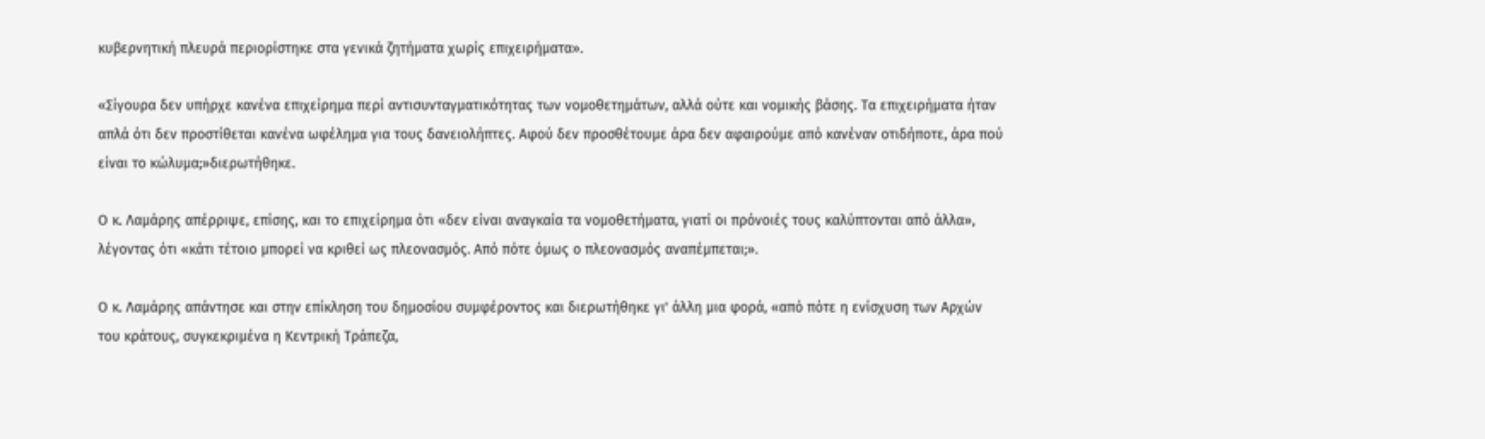κυβερνητική πλευρά περιορίστηκε στα γενικά ζητήματα χωρίς επιχειρήματα».

«Σίγουρα δεν υπήρχε κανένα επιχείρημα περί αντισυνταγματικότητας των νομοθετημάτων, αλλά ούτε και νομικής βάσης. Τα επιχειρήματα ήταν απλά ότι δεν προστίθεται κανένα ωφέλημα για τους δανειολήπτες. Αφού δεν προσθέτουμε άρα δεν αφαιρούμε από κανέναν οτιδήποτε, άρα πού είναι το κώλυμα;»διερωτήθηκε.

Ο κ. Λαμάρης απέρριψε, επίσης, και το επιχείρημα ότι «δεν είναι αναγκαία τα νομοθετήματα, γιατί οι πρόνοιές τους καλύπτονται από άλλα», λέγοντας ότι «κάτι τέτοιο μπορεί να κριθεί ως πλεονασμός. Aπό πότε όμως ο πλεονασμός αναπέμπεται;».

Ο κ. Λαμάρης απάντησε και στην επίκληση του δημοσίου συμφέροντος και διερωτήθηκε γι' άλλη μια φορά, «από πότε η ενίσχυση των Αρχών του κράτους, συγκεκριμένα η Κεντρική Τράπεζα,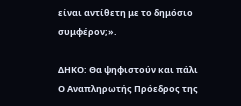είναι αντίθετη με το δημόσιο συμφέρον;».

ΔΗΚΟ: Θα ψηφιστούν και πάλι
Ο Αναπληρωτής Πρόεδρος της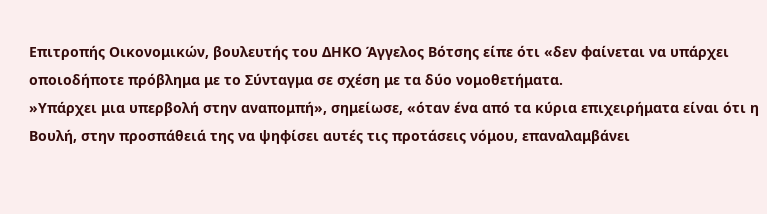Επιτροπής Οικονομικών, βουλευτής του ΔΗΚΟ Άγγελος Βότσης είπε ότι «δεν φαίνεται να υπάρχει οποιοδήποτε πρόβλημα με το Σύνταγμα σε σχέση με τα δύο νομοθετήματα.
»Υπάρχει μια υπερβολή στην αναπομπή», σημείωσε, «όταν ένα από τα κύρια επιχειρήματα είναι ότι η Βουλή, στην προσπάθειά της να ψηφίσει αυτές τις προτάσεις νόμου, επαναλαμβάνει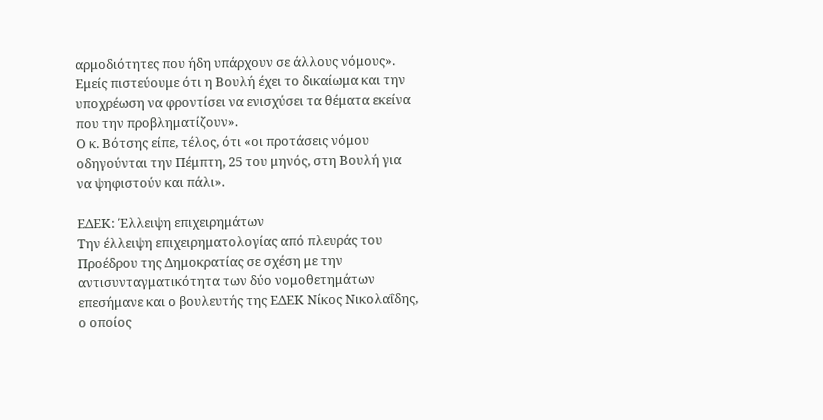αρμοδιότητες που ήδη υπάρχουν σε άλλους νόμους». Εμείς πιστεύουμε ότι η Βουλή έχει το δικαίωμα και την υποχρέωση να φροντίσει να ενισχύσει τα θέματα εκείνα που την προβληματίζουν».
Ο κ. Βότσης είπε, τέλος, ότι «οι προτάσεις νόμου οδηγούνται την Πέμπτη, 25 του μηνός, στη Βουλή για να ψηφιστούν και πάλι».

ΕΔΕΚ: Έλλειψη επιχειρημάτων
Την έλλειψη επιχειρηματολογίας από πλευράς του Προέδρου της Δημοκρατίας σε σχέση με την αντισυνταγματικότητα των δύο νομοθετημάτων επεσήμανε και ο βουλευτής της ΕΔΕΚ Νίκος Νικολαΐδης, ο οποίος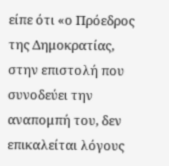είπε ότι «ο Πρόεδρος της Δημοκρατίας, στην επιστολή που συνοδεύει την αναπομπή του, δεν επικαλείται λόγους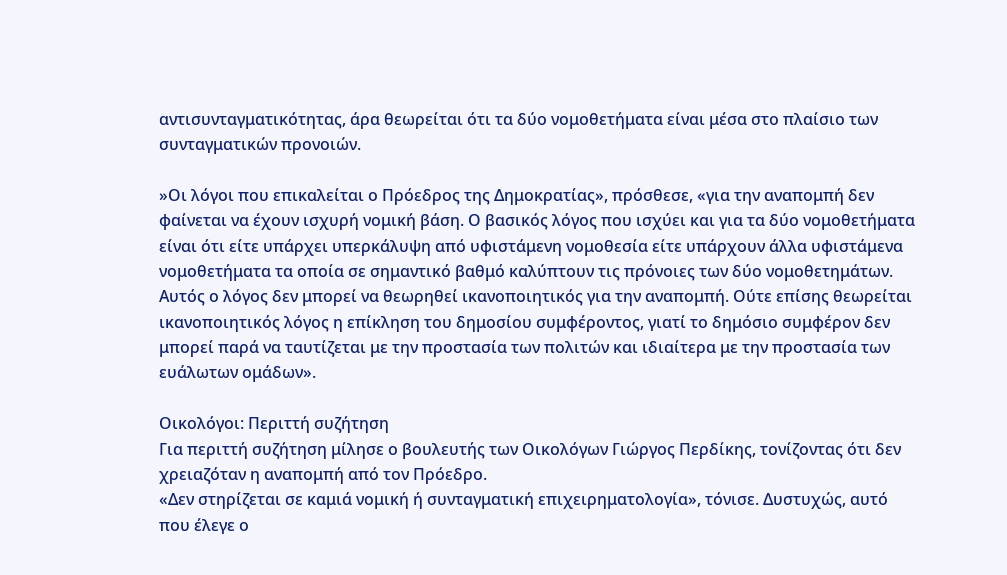αντισυνταγματικότητας, άρα θεωρείται ότι τα δύο νομοθετήματα είναι μέσα στο πλαίσιο των συνταγματικών προνοιών.

»Οι λόγοι που επικαλείται ο Πρόεδρος της Δημοκρατίας», πρόσθεσε, «για την αναπομπή δεν φαίνεται να έχουν ισχυρή νομική βάση. Ο βασικός λόγος που ισχύει και για τα δύο νομοθετήματα είναι ότι είτε υπάρχει υπερκάλυψη από υφιστάμενη νομοθεσία είτε υπάρχουν άλλα υφιστάμενα νομοθετήματα τα οποία σε σημαντικό βαθμό καλύπτουν τις πρόνοιες των δύο νομοθετημάτων. Αυτός ο λόγος δεν μπορεί να θεωρηθεί ικανοποιητικός για την αναπομπή. Ούτε επίσης θεωρείται ικανοποιητικός λόγος η επίκληση του δημοσίου συμφέροντος, γιατί το δημόσιο συμφέρον δεν μπορεί παρά να ταυτίζεται με την προστασία των πολιτών και ιδιαίτερα με την προστασία των ευάλωτων ομάδων».

Οικολόγοι: Περιττή συζήτηση
Για περιττή συζήτηση μίλησε ο βουλευτής των Οικολόγων Γιώργος Περδίκης, τονίζοντας ότι δεν χρειαζόταν η αναπομπή από τον Πρόεδρο.
«Δεν στηρίζεται σε καμιά νομική ή συνταγματική επιχειρηματολογία», τόνισε. Δυστυχώς, αυτό που έλεγε ο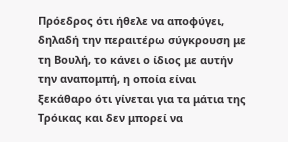Πρόεδρος ότι ήθελε να αποφύγει, δηλαδή την περαιτέρω σύγκρουση με τη Βουλή, το κάνει ο ίδιος με αυτήν την αναπομπή, η οποία είναι ξεκάθαρο ότι γίνεται για τα μάτια της Τρόικας και δεν μπορεί να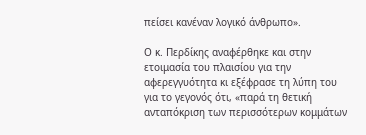πείσει κανέναν λογικό άνθρωπο».

Ο κ. Περδίκης αναφέρθηκε και στην ετοιμασία του πλαισίου για την αφερεγγυότητα κι εξέφρασε τη λύπη του για το γεγονός ότι, «παρά τη θετική ανταπόκριση των περισσότερων κομμάτων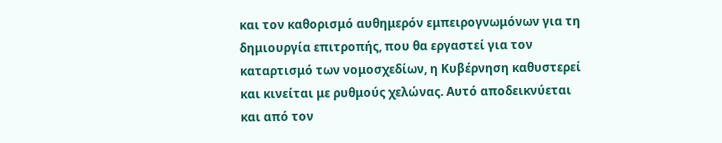και τον καθορισμό αυθημερόν εμπειρογνωμόνων για τη δημιουργία επιτροπής, που θα εργαστεί για τον καταρτισμό των νομοσχεδίων, η Κυβέρνηση καθυστερεί και κινείται με ρυθμούς χελώνας. Αυτό αποδεικνύεται και από τον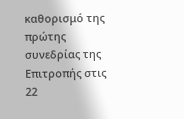καθορισμό της πρώτης συνεδρίας της Επιτροπής στις 22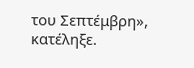του Σεπτέμβρη», κατέληξε.